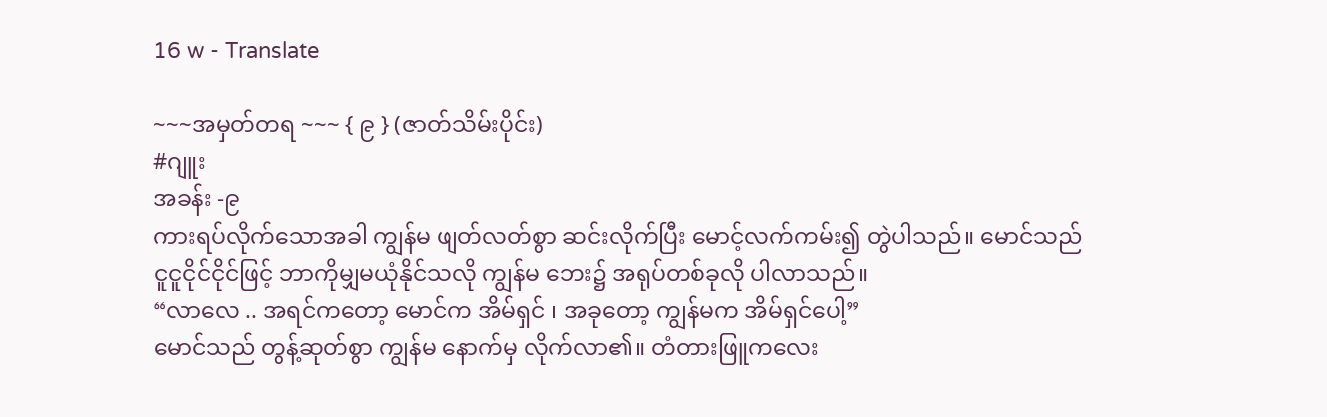16 w - Translate

~~~အမှတ်တရ ~~~ { ၉ } (ဇာတ်သိမ်းပိုင်း)
#ဂျူး
အခန်း -၉
ကားရပ်လိုက်သောအခါ ကျွန်မ ဖျတ်လတ်စွာ ဆင်းလိုက်ပြီး မောင့်လက်ကမ်း၍ တွဲပါသည်။ မောင်သည်ငူငူငိုင်ငိုင်ဖြင့် ဘာကိုမျှမယုံနိုင်သလို ကျွန်မ ဘေး၌ အရုပ်တစ်ခုလို ပါလာသည်။
“လာလေ .. အရင်ကတော့ မောင်က အိမ်ရှင် ၊ အခုတော့ ကျွန်မက အိမ်ရှင်ပေါ့”
မောင်သည် တွန့်ဆုတ်စွာ ကျွန်မ နောက်မှ လိုက်လာ၏။ တံတားဖြူကလေး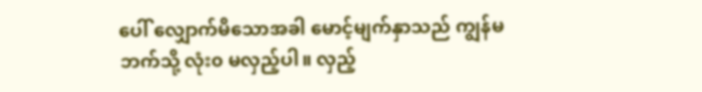ပေါ် လျှောက်မိသောအခါ မောင့်မျက်နှာသည် ကျွန်မဘက်သို့ လုံး၀ မလှည့်ပါ။ လှည့်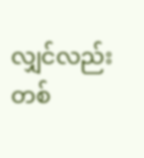လျှင်လည်း တစ်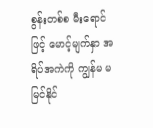စွန်းတစ်စ မီးရောင်ဖြင့် မောင့်မျက်နှာ အရိပ်အကဲကို ကျွန်မ မမြင်နိုင်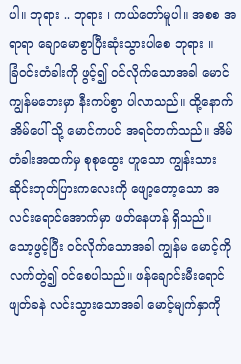ပါ။ ဘုရား .. ဘုရား ၊ ကယ်တော်မူပါ။ အစစ အရာရာ ချောမောစွာပြီးဆုံးသွားပါစေ ဘုရား ။
ခြံ၀င်းတံခါးကို ဖွင့်၍ ၀င်လိုက်သောအခါ မောင် ကျွန်မဘေးမှာ နီးကပ်စွာ ပါလာသည်။ ထို့နောက် အိမ်ပေါ် သို့ မောင်ကပင် အရင်တက်သည်။ အိမ်တံခါးအထက်မှ စုစုထွေး ဟူသော ကျွန်းသားဆိုင်းဘုတ်ပြားကလေးကို ဖျော့တော့သော အလင်းရောင်အောက်မှာ ဖတ်နေဟန် ရှိသည်။ သော့ဖွင့်ပြီး ၀င်လိုက်သောအခါ ကျွန်မ မောင့်ကို လက်တွဲ၍ ၀င်စေပါသည်။ ဖန်ချောင်းမီးရောင် ဖျတ်ခနဲ လင်းသွားသောအခါ မောင့်မျက်နှာကို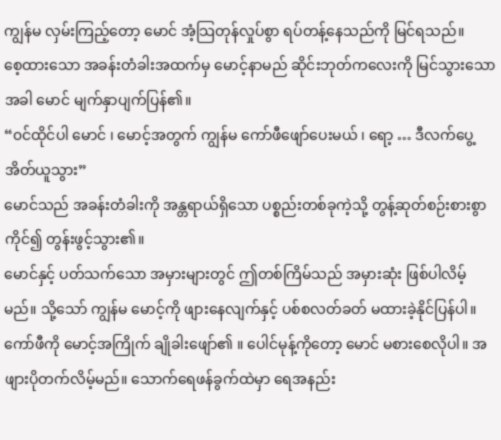ကျွန်မ လှမ်းကြည့်တော့ မောင် အံ့သြတုန်လှုပ်စွာ ရပ်တန့်နေသည်ကို မြင်ရသည်။
စေ့ထားသော အခန်းတံခါးအထက်မှ မောင့်နာမည် ဆိုင်းဘုတ်ကလေးကို မြင်သွားသောအခါ မောင် မျက်နှာပျက်ပြန်၏။
“၀င်ထိုင်ပါ မောင် ၊ မောင့်အတွက် ကျွန်မ ကော်ဖီဖျော်ပေးမယ် ၊ ရော့ … ဒီလက်ပွေ့အိတ်ယူသွား”
မောင်သည် အခန်းတံခါးကို အန္တရာယ်ရှိသော ပစ္စည်းတစ်ခုကဲ့သို့ တွန့်ဆုတ်စဉ်းစားစွာ ကိုင်၍ တွန်းဖွင့်သွား၏။
မောင်နှင့် ပတ်သက်သော အမှားများတွင် ဤတစ်ကြိမ်သည် အမှားဆုံး ဖြစ်ပါလိမ့်မည်။ သို့သော် ကျွန်မ မောင့်ကို ဖျားနေလျက်နှင့် ပစ်စလတ်ခတ် မထားခဲ့နိုင်ပြန်ပါ။
ကော်ဖီကို မောင့်အကြိုက် ချိုခါးဖျော်၏ ။ ပေါင်မုန့်ကိုတော့ မောင် မစားစေလိုပါ။ အဖျားပိုတက်လိမ့်မည်။ သောက်ရေဖန်ခွက်ထဲမှာ ရေအနည်း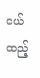ငယ် ထည့်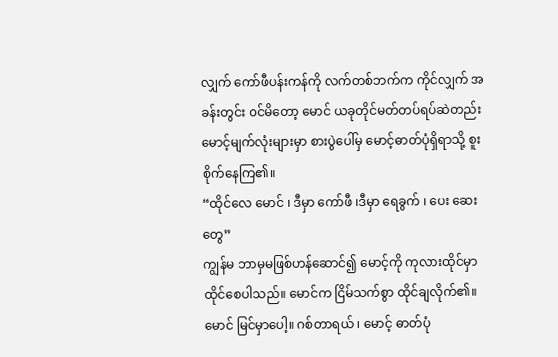လျှက် ကော်ဖီပန်းကန်ကို လက်တစ်ဘက်က ကိုင်လျှက် အခန်းတွင်း ၀င်မိတော့ မောင် ယခုတိုင်မတ်တပ်ရပ်ဆဲတည်း မောင့်မျက်လုံးများမှာ စားပွဲပေါ်မှ မောင့်ဓာတ်ပုံရှိရာသို့ စူးစိုက်နေကြ၏။
“ထိုင်လေ မောင် ၊ ဒီမှာ ကော်ဖီ ၊ဒီမှာ ရေခွက် ၊ ပေး ဆေးတွေ”
ကျွန်မ ဘာမှမဖြစ်ဟန်ဆောင်၍ မောင့်ကို ကုလားထိုင်မှာ ထိုင်စေပါသည်။ မောင်က ငြိမ်သက်စွာ ထိုင်ချလိုက်၏။ မောင် မြင်မှာပေါ့။ ဂစ်တာရယ် ၊ မောင့် ဓာတ်ပုံ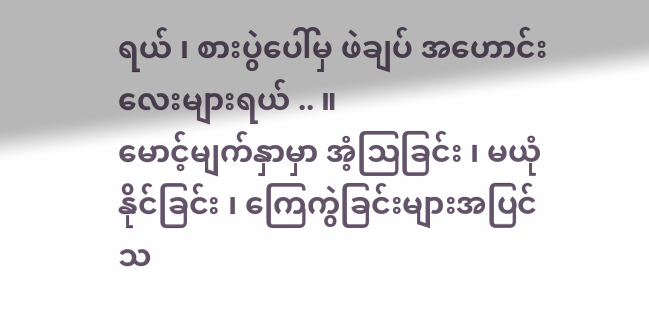ရယ် ၊ စားပွဲပေါ်မှ ဖဲချပ် အဟောင်းလေးများရယ် .. ။
မောင့်မျက်နှာမှာ အံ့သြခြင်း ၊ မယုံနိုင်ခြင်း ၊ ကြေကွဲခြင်းများအပြင် သ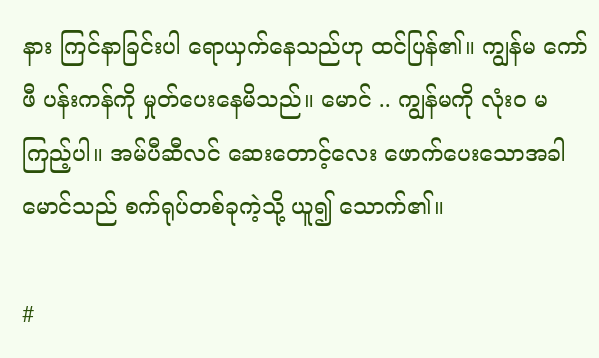နား ကြင်နာခြင်းပါ ရောယှက်နေသည်ဟု ထင်ပြန်၏။ ကျွန်မ ကော်ဖီ ပန်းကန်ကို မှုတ်ပေးနေမိသည်။ မောင် .. ကျွန်မကို လုံး၀ မကြည့်ပါ။ အမ်ပီဆီလင် ဆေးတောင့်လေး ဖောက်ပေးသောအခါ မောင်သည် စက်ရုပ်တစ်ခုကဲ့သို့ ယူ၍ သောက်၏။

#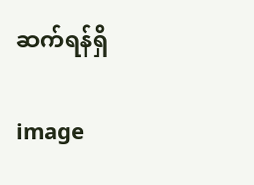ဆက်ရန်ရှိ

image